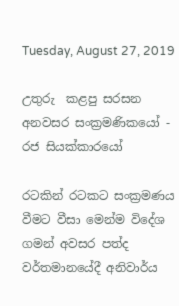Tuesday, August 27, 2019

උතුරු  කළපු සරසන අනවසර සංක්‍රමණිකයෝ - රජ සියක්කාරයෝ

රටකින් රටකට සංක්‍රමණය වීමට වීසා මෙන්ම විදේශ ගමන් අවසර පත්ද වර්තමානයේදී අනිවාර්ය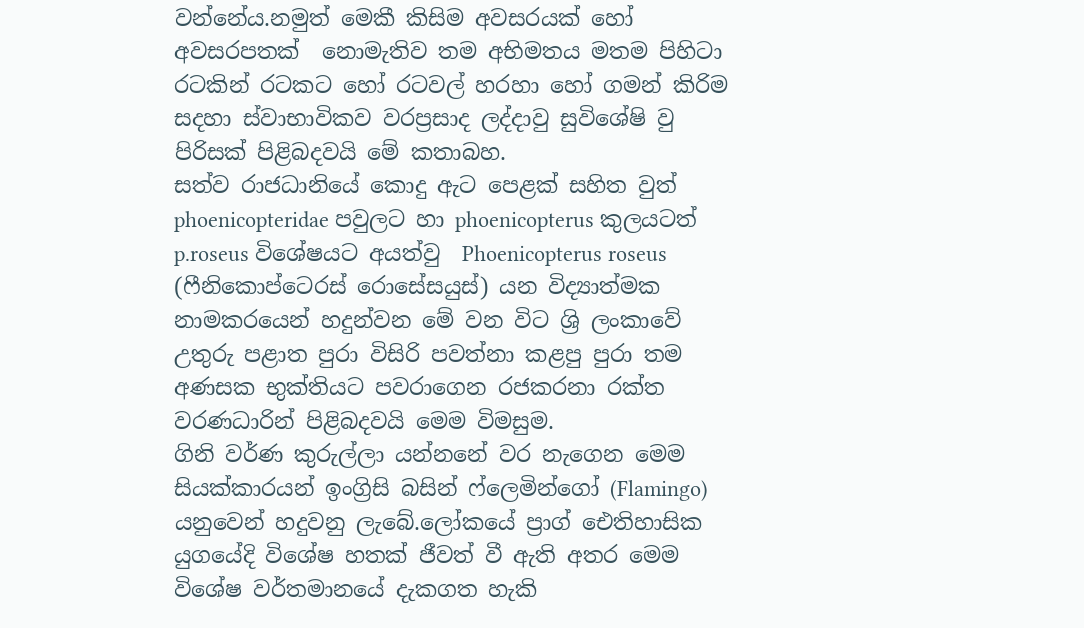වන්නේය.නමුත් මෙකී කිසිම අවසරයක් හෝ අවසරපතක්  නොමැතිව තම අභිමතය මතම පිහිටා රටකින් රටකට හෝ රටවල් හරහා හෝ ගමන් කිරිම සදහා ස්වාභාවිකව වරප්‍රසාද ලද්දාවු සුවිශේෂි වු පිරිසක් පිළිබදවයි මේ කතාබහ.
සත්ව රාජධානියේ කොදු ඇට පෙළක් සහිත වුත් phoenicopteridae පවුලට හා phoenicopterus කුලයටත්  p.roseus විශේෂයට අයත්වු  Phoenicopterus roseus (ෆීනිකොප්ටෙරස් රොසේසයුස්) යන විද්‍යාත්මක නාමකරයෙන් හදුන්වන මේ වන විට ශ්‍රි ලංකාවේ උතුරු පළාත පුරා විසිරි පවත්නා කළපු පුරා තම අණසක භුක්තියට පවරාගෙන රජකරනා රක්ත වරණධාරින් පිළිබදවයි මෙම විමසුම.
ගිනි වර්ණ කුරුල්ලා යන්නනේ වර නැගෙන මෙම සියක්කාරයන් ඉංග්‍රිසි බසින් ෆ්ලෙමින්ගෝ (Flamingo) යනුවෙන් හදුවනු ලැබේ.ලෝකයේ ප්‍රාග් ඓතිහාසික යුගයේදි විශේෂ හතක් ජීවත් වී ඇති අතර මෙම විශේෂ වර්තමානයේ දැකගත හැකි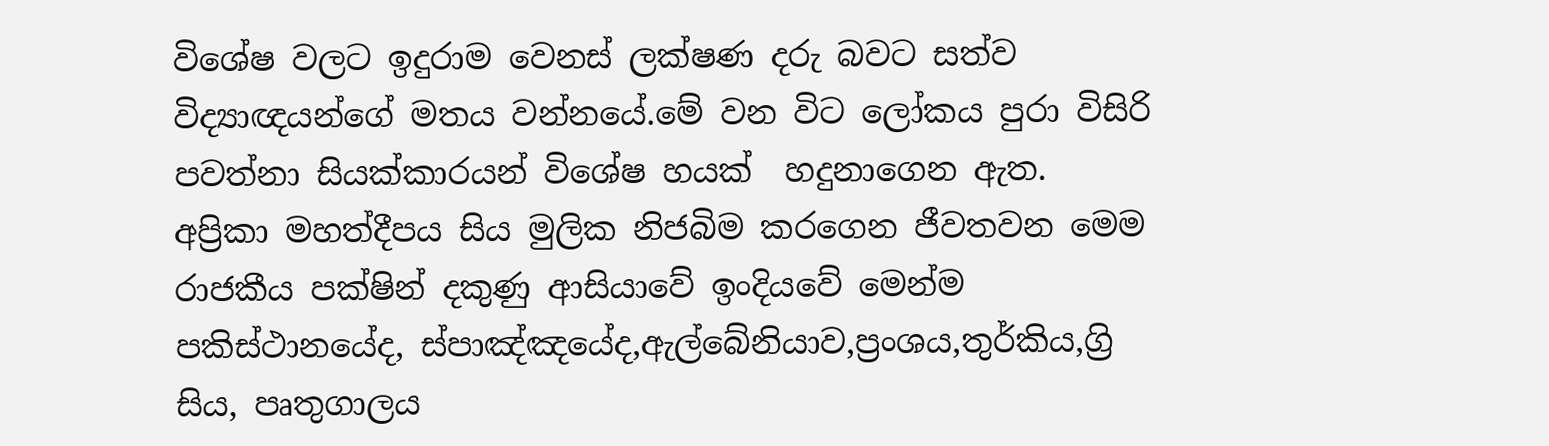විශේෂ වලට ඉදුරාම වෙනස් ලක්ෂණ දරු බවට සත්ව විද්‍යාඥයන්ගේ මතය වන්නයේ.මේ වන විට ලෝකය පුරා විසිරි පවත්නා සියක්කාරයන් විශේෂ හයක්  හදුනාගෙන ඇත.
අප්‍රිකා මහත්දීපය සිය මුලික නිජබිම කරගෙන ජීවතවන මෙම රාජකීය පක්ෂින් දකුණු ආසියාවේ ඉංදියවේ මෙන්ම පකිස්ථානයේද, ස්පාඤ්ඤයේද,ඇල්බේනියාව,ප්‍රංශය,තුර්කිය,ග්‍රි සිය, පෘතුගාලය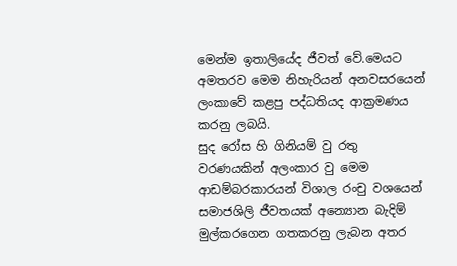මෙන්ම ඉතාලියේද ජීවත් වේ.මෙයට අමතරව මෙම නිහැරියන් අනවසරයෙන් ලංකාවේ කළපු පද්ධතියද ආක්‍රමණය කරනු ලබයි.
සුද රෝස හි ගිනියම් වු රතු වරණයකින් අලංකාර වු මෙම ආඩම්බරකාරයන් විශාල රංචු වශයෙන් සමාජශිලි ජීවතයක් අන්‍යොන බැදිම් මුල්කරගෙන ගතකරනු ලැබන අතර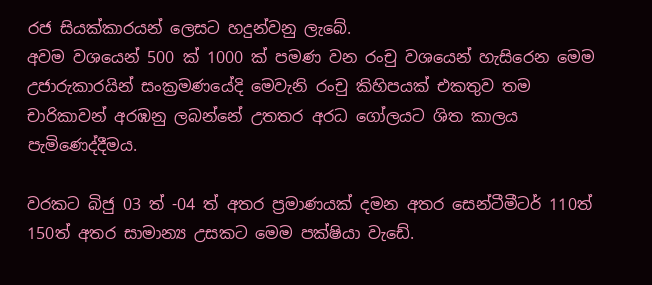රජ සියක්කාරයන් ලෙසට හදුන්වනු ලැබේ.
අවම වශයෙන් 500 ක් 1000 ක් පමණ වන රංචු වශයෙන් හැසිරෙන මෙම උජාරුකාරයින් සංක්‍රමණයේදි මෙවැනි රංචු කිහිපයක් එකතුව තම චාරිකාවන් අරඹනු ලබන්නේ උතතර අරධ ගෝලයට ශිත කාලය පැමිණෙද්දීමය.

වරකට බිජු 03 ත් -04 ත් අතර ප්‍රමාණයක් දමන අතර සෙන්ටීමීටර් 110ත් 150ත් අතර සාමාන්‍ය උසකට මෙම පක්ෂියා වැඩේ.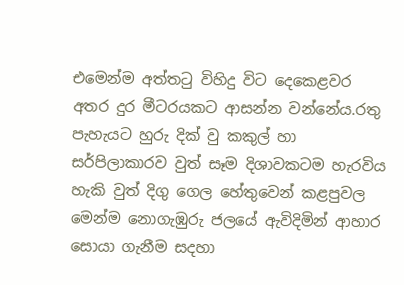එමෙන්ම අත්තටු විහිදු විට දෙකෙළවර අතර දුර මීටරයකට ආසන්න වන්නේය.රතු පැහැයට හුරු දික් වු කකුල් හා සර්පිලාකාරව වුත් සෑම දිශාවකටම හැරවිය හැකි වුත් දිගු ගෙල හේතුවෙන් කළපුවල මෙන්ම නොගැඹුරු ජලයේ ඇවිදිමින් ආහාර සොයා ගැනීම සදහා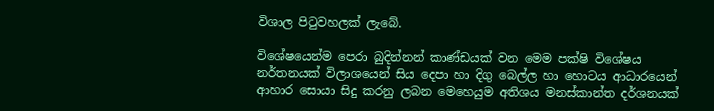විශාල පිටුවහලක් ලැබේ.

විශේෂයෙන්ම පෙරා බුදින්නන් කාණ්ඩයක් වන මෙම පක්ෂි විශේෂය නර්තනයක් විලාශයෙන් සිය දෙපා හා දිගු බෙල්ල හා හොටය ආධාරයෙන් ආහාර සොයා සිදු කරනු ලබන මෙහෙයුම අතිශය මනස්කාන්ත දර්ශනයක්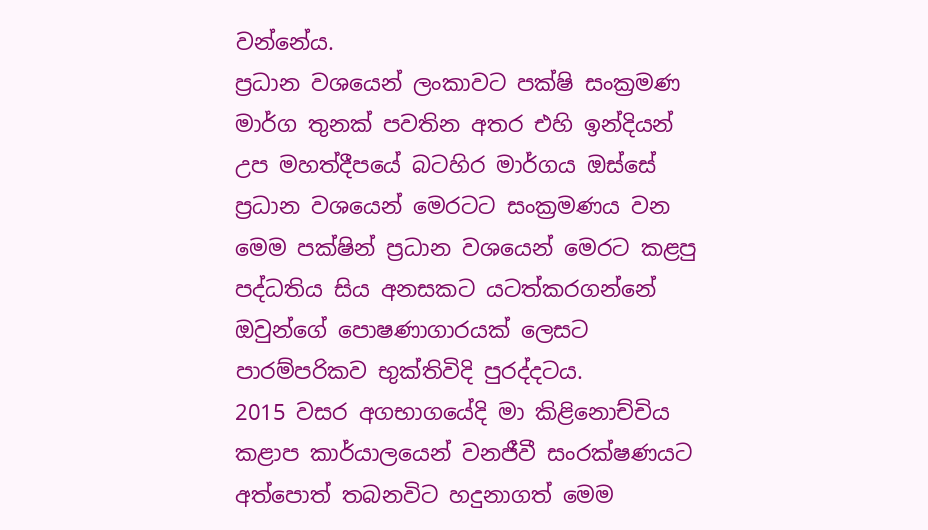වන්නේය.
ප්‍රධාන වශයෙන් ලංකාවට පක්ෂි සංක්‍රමණ මාර්ග තුනක් පවතින අතර එහි ඉන්දියන් උප මහත්දීපයේ බටහිර මාර්ගය ඔස්සේ ප්‍රධාන වශයෙන් මෙරටට සංක්‍රමණය වන මෙම පක්ෂින් ප්‍රධාන වශයෙන් මෙරට කළපු පද්ධතිය සිය අනසකට යටත්කරගන්නේ ඔවුන්ගේ පොෂණාගාරයක් ලෙසට පාරම්පරිකව භුක්තිවිදි පුරද්දටය.
2015 වසර අගභාගයේදි මා කිළිනොච්චිය කළාප කාර්යාලයෙන් වනජීවී සංරක්ෂණයට අත්පොත් තබනවිට හදුනාගත් මෙම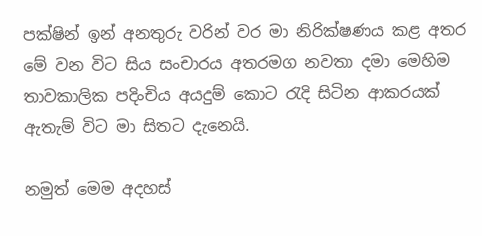පක්ෂින් ඉන් අනතුරු වරින් වර මා නිරික්ෂණය කළ අතර මේ වන විට සිය සංචාරය අතරමග නවතා දමා මෙහිම තාවකාලික පදිංචිය අයදුම් කොට රැදි සිටින ආකරයක් ඇතැම් විට මා සිතට දැනෙයි.

නමුත් මෙම අදහස්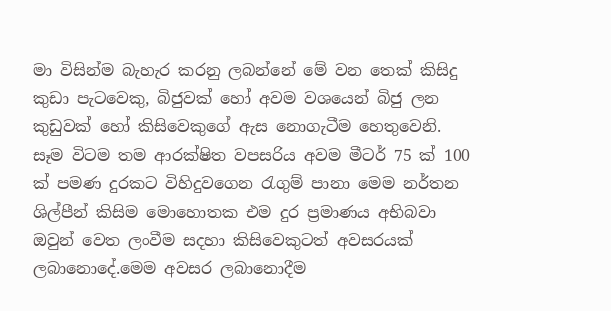මා විසින්ම බැහැර කරනු ලබන්නේ මේ වන තෙක් කිසිදු කුඩා පැටවෙකු, බිජුවක් හෝ අවම වශයෙන් බිජු ලන කුඩුවක් හෝ කිසිවෙකුගේ ඇස නොගැටීම හෙතුවෙනි.
සෑම විටම තම ආරක්ෂිත වපසරිය අවම මීටර් 75 ක් 100 ක් පමණ දුරකට විහිදුවගෙන රැගුම් පානා මෙම නර්තන ශිල්පීන් කිසිම මොහොතක එම දුර ප්‍රමාණය අභිබවා ඔවුන් වෙත ලංවීම සදහා කිසිවෙකුටත් අවසරයක් ලබානොදේ.මෙම අවසර ලබානොදීම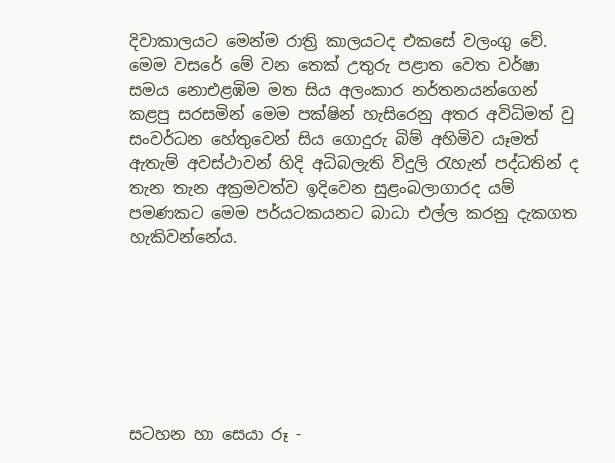දිවාකාලයට මෙන්ම රාත්‍රි කාලයටද එකසේ වලංගු වේ.
මෙම වසරේ මේ වන තෙක් උතුරු පළාත වෙත වර්ෂා සමය නොඑළඹිම මත සිය අලංකාර නර්තනයන්ගෙන් කළපු සරසමින් මෙම පක්ෂින් හැසිරෙනු අතර අවිධිමත් වු සංවර්ධන හේතුවෙන් සිය ගොදුරු බිම් අහිමිව යෑමත් ඇතැම් අවස්ථාවන් හිදි අධිබලැති විදුලි රැහැන් පද්ධතින් ද තැන තැන අක්‍රමවත්ව ඉදිවෙන සුළංබලාගාරද යම් පමණකට මෙම පර්යටකයනට බාධා එල්ල කරනු දැකගත හැකිවන්නේය.







සටහන හා සෙයා රූ -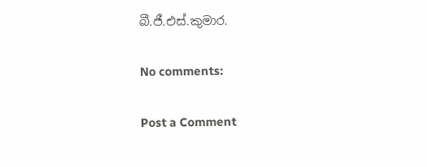බී.ජී.එස්.කුමාර.

No comments:

Post a Comment